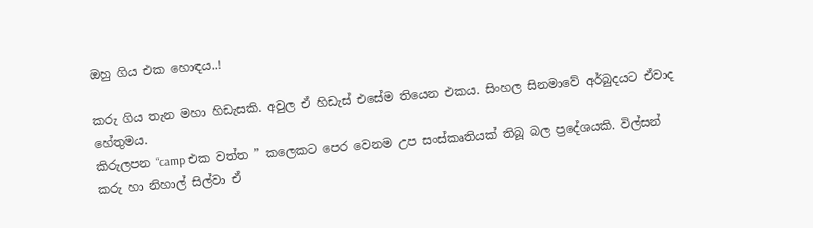ඔහු ගිය එක හොඳය..!

කරු ගිය තැන මහා හිඩැසකි. අවුල ඒ හිඩැස් එසේම තියෙන එකය. සිංහල සිනමාවේ අර්බුදයට ඒවාද හේතුමය.
කිරුලපන “camp එක වත්ත ” කලෙකට පෙර වෙනම උප සංස්කෘතියක් තිබූ බල ප්‍රදේශයකි. විල්සන් කරු හා නිහාල් සිල්වා ඒ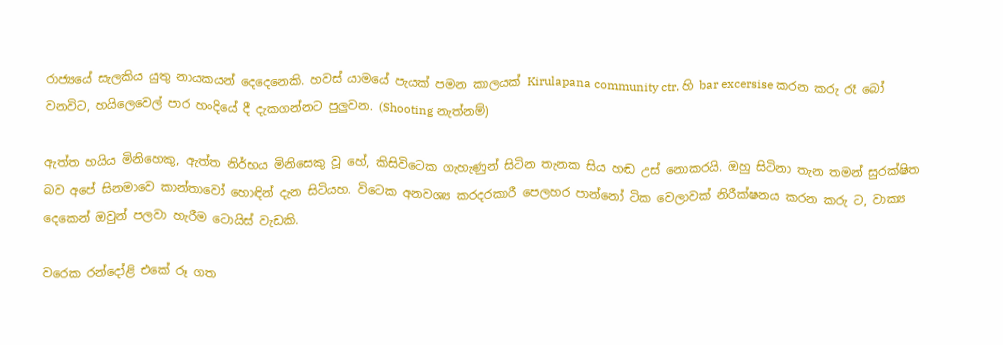රාජ්‍යයේ සැලකිය යුතු නායකයන් දෙදෙනෙකි. හවස් යාමයේ පැයක් පමන කාලයක් Kirulapana community ctr. හි bar excersise කරන කරු රෑ බෝ වනවිට, හයිලෙවෙල් පාර හංදියේ දී දැකගන්නට පුලුවන. (Shooting නැත්නම්)

ඇත්ත හයිය මිනිහෙකු, ඇත්ත නිර්භය මිනිසෙකු වූ හේ, කිසිවිටෙක ගැහැණුන් සිටින තැනක සිය හඬ උස් නොකරයි. ඔහු සිටිනා තැන තමන් සුරක්ෂිත බව අපේ සිනමාවෙ කාන්තාවෝ හොඳින් දැන සිටියහ. විටෙක අනවශ්‍ය කරදරකාරී පෙලහර පාන්නෝ ටික වෙලාවක් නිරීක්ෂනය කරන කරු ට, වාක්‍ය දෙකෙන් ඔවුන් පලවා හැරීම ටොයිස් වැඩකි.

වරෙක රන්දෝළි එකේ රූ ගත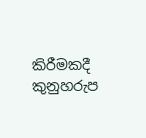කිරීමකදී කුනුහරුප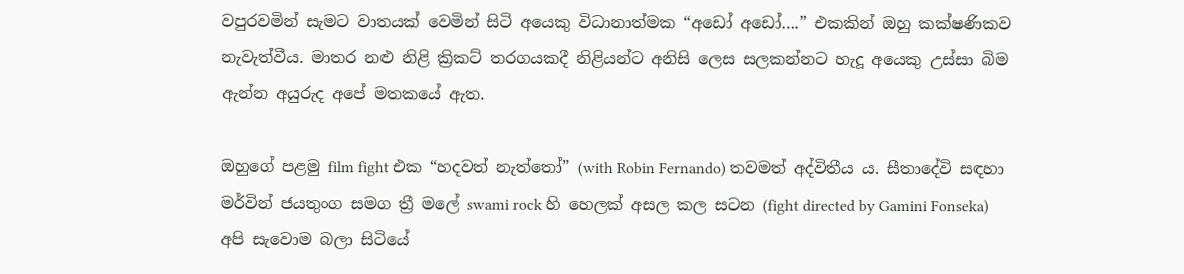වපුරවමින් සැමට වාතයක් වෙමින් සිටි අයෙකු විධානාත්මක “අඩෝ අඩෝ….” එකකින් ඔහු කක්ෂණිකව නැවැත්වීය. මාතර නළු නිළි ක්‍රිකට් තරගයකදී නිළියන්ට අනිසි ලෙස සලකන්නට හැදූ අයෙකු උස්සා බිම ඇන්න අයුරුද අපේ මතකයේ ඇත.

ඔහුගේ පළමු film fight එක “හදවත් නැත්තෝ” (with Robin Fernando) තවමත් අද්විතීය ය. සීතාදේවි සඳහා මර්වින් ජයතුංග සමග ත්‍රී මලේ swami rock හි හෙලක් අසල කල සටන (fight directed by Gamini Fonseka) අපි සැවොම බලා සිටියේ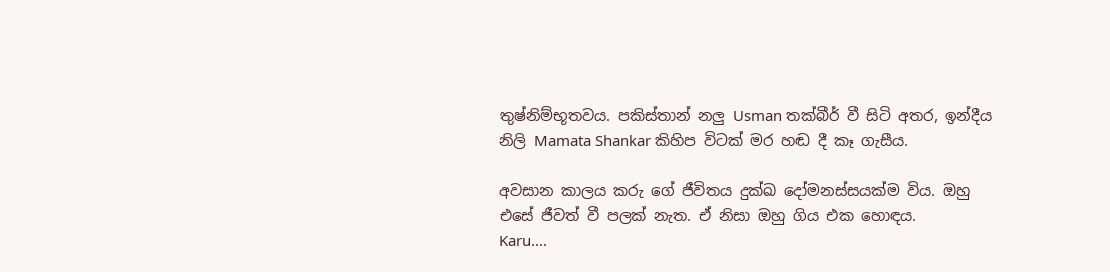තුෂ්නිම්භූතවය. පකිස්තාන් නලු Usman තක්බීර් වී සිටි අතර, ඉන්දීය නිලි Mamata Shankar කිහිප විටක් මර හඬ දී කෑ ගැසීය.

අවසාන කාලය කරු ගේ ජීවිතය දුක්ඛ දෝමනස්සයක්ම විය. ඔහු එසේ ජීවත් වී පලක් නැත. ඒ නිසා ඔහු ගිය එක හොඳය.
Karu….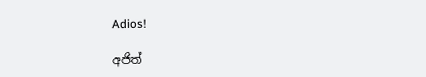Adios!

අජිත්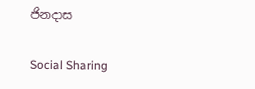ජිනදාස

Social Sharing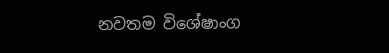නවතම විශේෂාංග